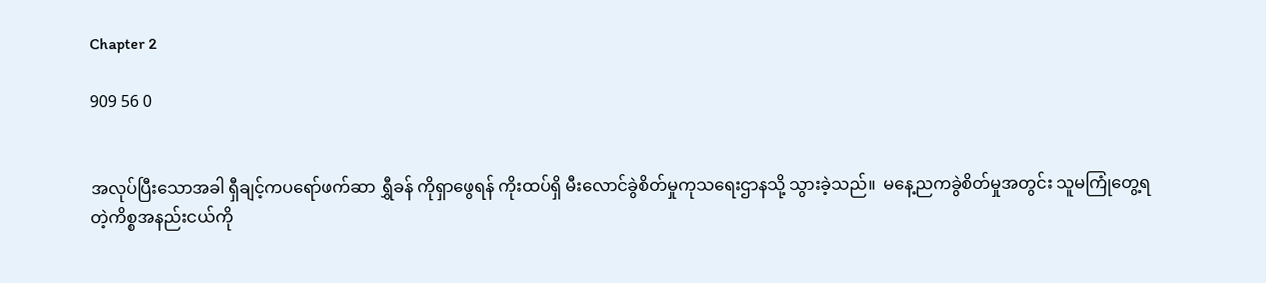Chapter 2

909 56 0


အလုပ်ပြီးသောအခါ ရှီချင့်ကပရော်ဖက်ဆာ ရွှီခန် ကိုရှာဖွေရန် ကိုးထပ်ရှိ မီးလောင်ခွဲစိတ်မှုကုသရေးဌာနသို့ သွားခဲ့သည်။  မနေ့ညကခွဲစိတ်မှုအတွင်း သူမကြုံတွေ့ရတဲ့ကိစ္စအနည်းငယ်ကို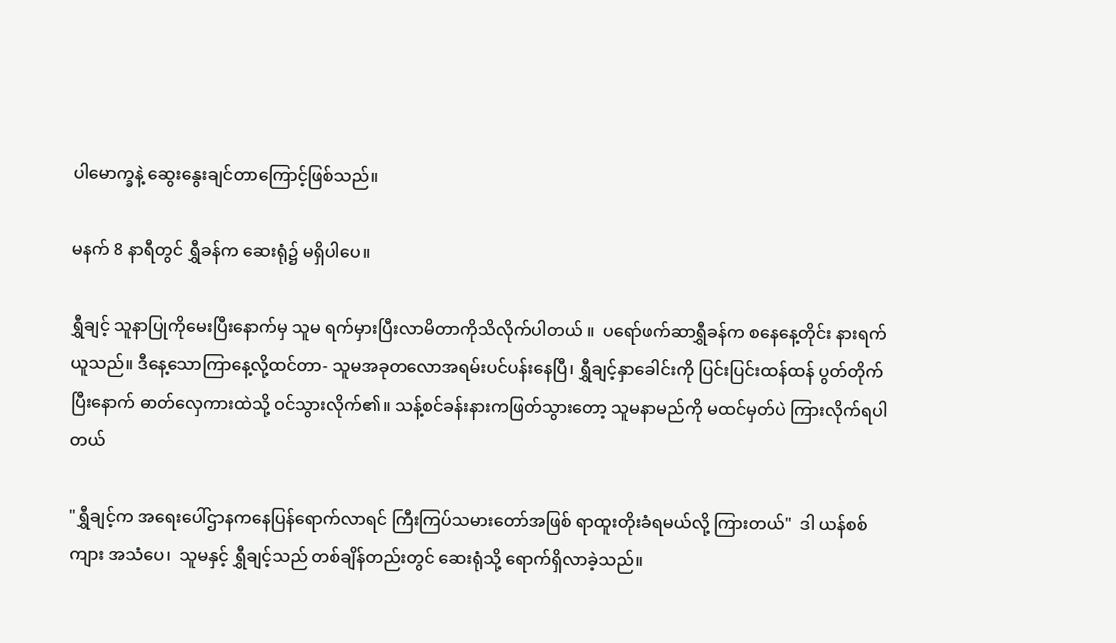ပါမောက္ခနဲ့ ဆွေးနွေးချင်တာကြောင့်ဖြစ်သည်။

မနက် 8 နာရီတွင် ရွှီခန်က ဆေးရုံ၌ မရှိပါပေ။

ရွှီချင့် သူနာပြုကိုမေးပြီးနောက်မှ သူမ ရက်မှားပြီးလာမိတာကိုသိလိုက်ပါတယ် ။  ပရော်ဖက်ဆာရွှီခန်က စနေနေ့တိုင်း နားရက်ယူသည်။ ဒီနေ့သောကြာနေ့လို့ထင်တာ- သူမအခုတလောအရမ်းပင်ပန်းနေပြီ၊ ရွှီချင့်နှာခေါင်းကို ပြင်းပြင်းထန်ထန် ပွတ်တိုက်ပြီးနောက် ဓာတ်လှေကားထဲသို့ ဝင်သွားလိုက်၏။ သန့်စင်ခန်းနားကဖြတ်သွားတော့ သူမနာမည်ကို မထင်မှတ်ပဲ ကြားလိုက်ရပါတယ်

"ရွှီချင့်က အရေးပေါ်ဌာနကနေပြန်ရောက်လာရင် ကြီးကြပ်သမားတော်အဖြစ် ရာထူးတိုးခံရမယ်လို့ ကြားတယ်"  ဒါ ယန်စစ်ကျား အသံပေ၊  သူမနှင့် ရွှီချင့်သည် တစ်ချိန်တည်းတွင် ဆေးရုံသို့ ရောက်ရှိလာခဲ့သည်။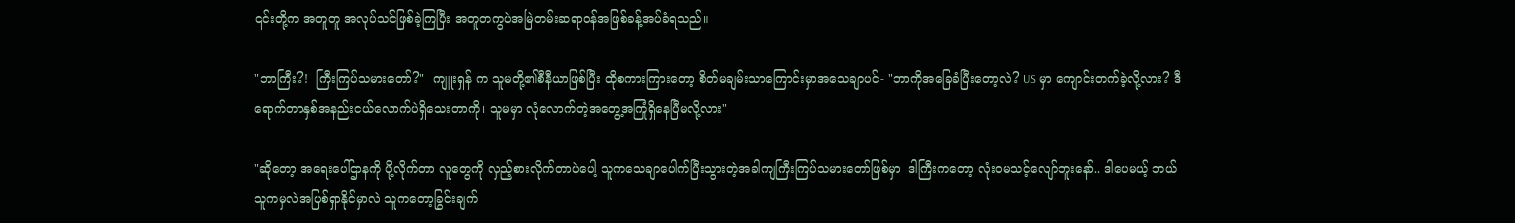၎င်းတို့က အတူတူ အလုပ်သင်ဖြစ်ခဲ့ကြပြီး အတူတကွပဲအမြဲတမ်းဆရာဝန်အဖြစ်ခန့်အပ်ခံရသည်။

"ဘာကြီး?!  ကြီးကြပ်သမားတော်?"  ကျူးရှန် က သူမတို့၏စီနီယာဖြစ်ပြီး ထိုစကားကြားတော့ စိတ်မချမ်းသာကြောင်းမှာအသေချာပင်- "ဘာကိုအခြေခံပြီးတော့လဲ? US မှာ ကျောင်းတက်ခဲ့လို့လား? ဒီရောက်တာနှစ်အနည်းငယ်လောက်ပဲရှိသေးတာကို၊ သူမမှာ လုံလောက်တဲ့အတွေ့အကြုံရှိနေပြီမလို့လား"

"ဆိုတော့ အရေးပေါ်ဌာနကို ပို့လိုက်တာ လူတွေကို လှည့်စားလိုက်တာပဲပေါ့ သူကသေချာပေါက်ပြီးသွားတဲ့အခါကျကြီးကြပ်သမားတော်ဖြစ်မှာ  ဒါကြီးကတော့ လုံးဝမသင့်လျော်ဘူးနော်.. ဒါပေမယ့် ဘယ်သူကမှလဲအပြစ်ရှာနိုင်မှာလဲ သူကတော့ခြွင်းချက်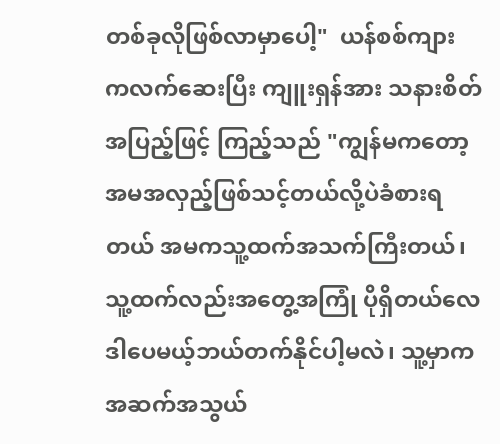တစ်ခုလိုဖြစ်လာမှာပေါ့"  ယန်စစ်ကျား ကလက်ဆေးပြီး ကျူးရှန်အား သနားစိတ်အပြည့်ဖြင့် ကြည့်သည် "ကျွန်မကတော့ အမအလှည့်ဖြစ်သင့်တယ်လို့ပဲခံစားရတယ် အမကသူ့ထက်အသက်ကြီးတယ်၊ သူ့ထက်လည်းအတွေ့အကြုံ ပိုရှိတယ်လေ ဒါပေမယ့်ဘယ်တက်နိုင်ပါ့မလဲ၊ သူ့မှာကအဆက်အသွယ်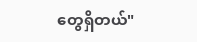တွေရှိတယ်"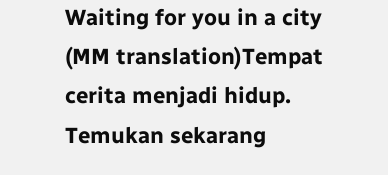Waiting for you in a city (MM translation)Tempat cerita menjadi hidup. Temukan sekarang